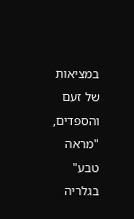במציאות של זעם והספדים, "מראה טבע" בגלריה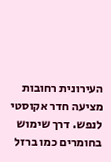העירונית רחובות מציעה חדר אקוסטי לנפש. דרך שימוש בחומרים כמו ברזל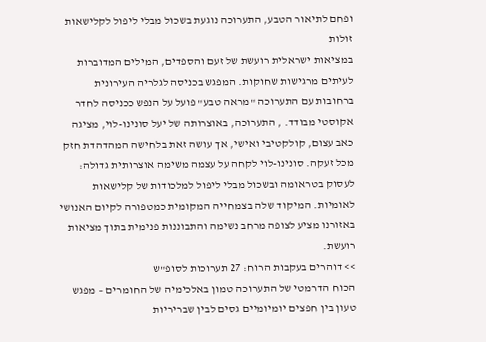ופחם לתיאור הטבע, התערוכה נוגעת בשכול מבלי ליפול לקלישאות זולות
במציאות ישראלית רועשת של זעם והספדים, המילים המדוברות לעיתים מרגישות שחוקות. המפגש בכניסה לגלריה העירונית ברחובות עם התערוכה "מראה טבע" פועל על הנפש ככניסה לחדר אקוסטי מבודד. , התערוכה, באוצרותה של יעל סונינו-לוי, מציגה כאב עצום, קולקטיבי ואישי, אך עושה זאת בלחישה המהדהדת חזק מכל זעקה. סונינו-לוי לקחה על עצמה משימה אוצרותית גדולה: לעסוק בטראומה ובשכול מבלי ליפול למלכודות של קלישאות לאומיות. המיקוד שלה בצמחייה המקומית כמטפורה לקיום האנושי באזורנו מציע לצופה מרחב נשימה והתבוננות פנימית בתוך מציאות רועשת.
>> דוהרים בעקבות הרוח: 27 תערוכות לסופ"ש
הכוח הדרמטי של התערוכה טמון באלכימיה של החומרים – מפגש טעון בין חפצים יומיומיים גסים לבין שבריריות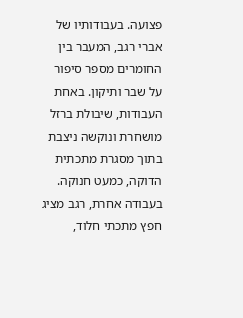פצועה. בעבודותיו של אברי רגב, המעבר בין החומרים מספר סיפור על שבר ותיקון. באחת העבודות, שיבולת ברזל מושחרת ונוקשה ניצבת בתוך מסגרת מתכתית הדוקה, כמעט חנוקה. בעבודה אחרת, רגב מציג חפץ מתכתי חלוד,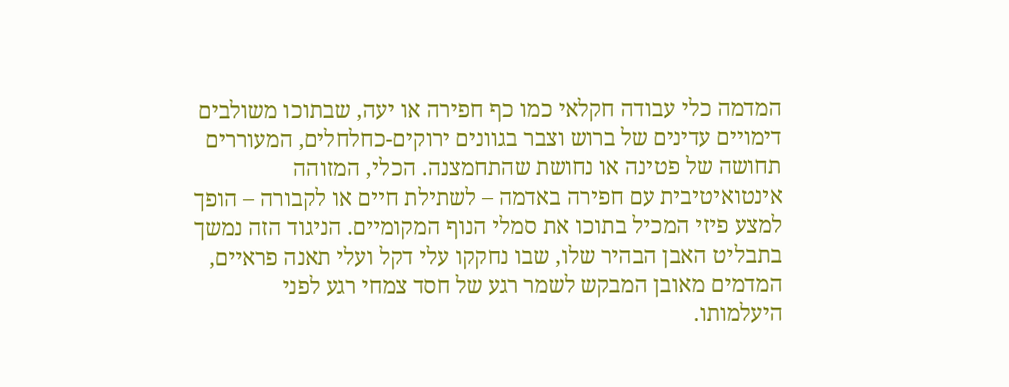המדמה כלי עבודה חקלאי כמו כף חפירה או יעה, שבתוכו משולבים דימויים עדינים של ברוש וצבר בגוונים ירוקים-כחלחלים, המעוררים תחושה של פטינה או נחושת שהתחמצנה. הכלי, המזוהה אינטואיטיבית עם חפירה באדמה – לשתילת חיים או לקבורה – הופך למצע פיזי המכיל בתוכו את סמלי הנוף המקומיים. הניגוד הזה נמשך בתבליט האבן הבהיר שלו, שבו נחקקו עלי דקל ועלי תאנה פראיים, המדמים מאובן המבקש לשמר רגע של חסד צמחי רגע לפני היעלמותו.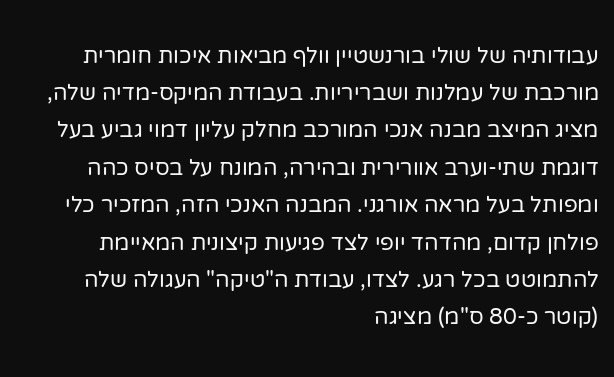עבודותיה של שולי בורנשטיין וולף מביאות איכות חומרית מורכבת של עמלנות ושבריריות. בעבודת המיקס-מדיה שלה, מציג המיצב מבנה אנכי המורכב מחלק עליון דמוי גביע בעל דוגמת שתי-וערב אוורירית ובהירה, המונח על בסיס כהה ומפותל בעל מראה אורגני. המבנה האנכי הזה, המזכיר כלי פולחן קדום, מהדהד יופי לצד פגיעות קיצונית המאיימת להתמוטט בכל רגע. לצדו, עבודת ה"טיקה" העגולה שלה (קוטר כ-80 ס"מ) מציגה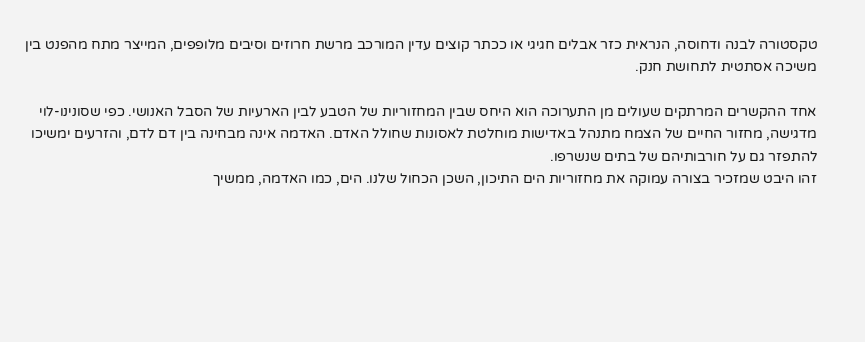טקסטורה לבנה ודחוסה, הנראית כזר אבלים חגיגי או ככתר קוצים עדין המורכב מרשת חרוזים וסיבים מלופפים, המייצר מתח מהפנט בין משיכה אסתטית לתחושת חנק.

אחד ההקשרים המרתקים שעולים מן התערוכה הוא היחס שבין המחזוריות של הטבע לבין הארעיות של הסבל האנושי. כפי שסונינו-לוי מדגישה, מחזור החיים של הצמח מתנהל באדישות מוחלטת לאסונות שחולל האדם. האדמה אינה מבחינה בין דם לדם, והזרעים ימשיכו להתפזר גם על חורבותיהם של בתים שנשרפו.
זהו היבט שמזכיר בצורה עמוקה את מחזוריות הים התיכון, השכן הכחול שלנו. הים, כמו האדמה, ממשיך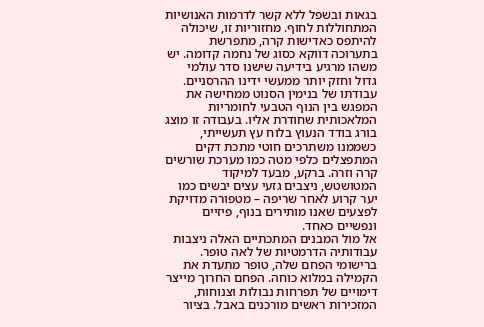בגאות ובשפל ללא קשר לדרמות האנושיות המתחוללות לחוף. מחזוריות זו, שיכולה להיתפס כאדישות קרה, מתפרשת בתערוכה דווקא כסוג של נחמה קדומה. יש משהו מרגיע בידיעה שישנו סדר עולמי גדול וחזק יותר ממעשי ידינו ההרסניים.
עבודתו של בנימין הסנוט ממחישה את המפגש בין הנוף הטבעי לחומריות המלאכותית שחודרת אליו. בעבודה זו מוצג בורג בודד הנעוץ בלוח עץ תעשייתי, כשממנו משתרכים חוטי מתכת דקים המתפצלים כלפי מטה כמו מערכת שורשים קרה וזרה. ברקע, מבעד למיקוד המטושטש, ניצבים גזעי עצים יבשים כמו יער קרוע לאחר שריפה – מטפורה מדויקת לפצעים שאנו מותירים בנוף, פיזיים ונפשיים כאחד.
אל מול המבנים המתכתיים האלה ניצבות עבודותיה הדרמטיות של לאה טופר. ברישומי הפחם שלה, טופר מתעדת את הקמילה במלוא כוחה. הפחם החרוך מייצר דימויים של תפרחות נבולות וצנוחות, המזכירות ראשים מורכנים באבל. בציור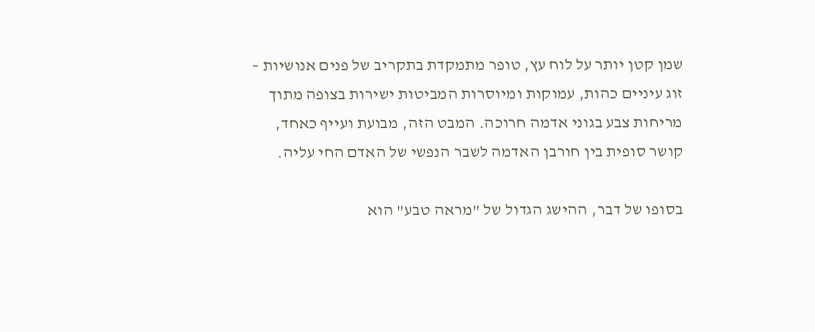שמן קטן יותר על לוח עץ, טופר מתמקדת בתקריב של פנים אנושיות – זוג עיניים כהות, עמוקות ומיוסרות המביטות ישירות בצופה מתוך מריחות צבע בגוני אדמה חרוכה. המבט הזה, מבועת ועייף כאחד, קושר סופית בין חורבן האדמה לשבר הנפשי של האדם החי עליה.

בסופו של דבר, ההישג הגדול של "מראה טבע" הוא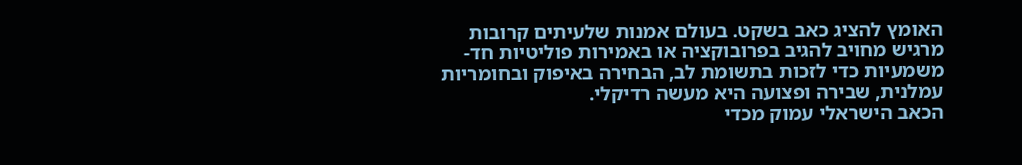האומץ להציג כאב בשקט. בעולם אמנות שלעיתים קרובות מרגיש מחויב להגיב בפרובוקציה או באמירות פוליטיות חד-משמעיות כדי לזכות בתשומת לב, הבחירה באיפוק ובחומריות עמלנית, שבירה ופצועה היא מעשה רדיקלי.
הכאב הישראלי עמוק מכדי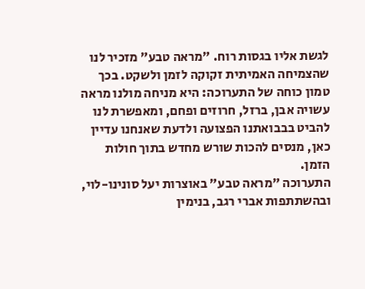לגשת אליו בגסות רוח. "מראה טבע" מזכיר לנו שהצמיחה האמיתית זקוקה לזמן ולשקט. בכך טמון כוחה של התערוכה: היא מניחה מולנו מראה עשויה אבן, ברזל, חרוזים ופחם, ומאפשרת לנו להביט בבבואתנו הפצועה ולדעת שאנחנו עדיין כאן, מנסים להכות שורש מחדש בתוך חולות הזמן.
התערוכה "מראה טבע" באוצרות יעל סונינו-לוי, ובהשתתפות אברי רגב, בנימין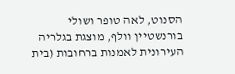הסנוט, לאה טופר ושולי בורנשטיין וולף, מוצגת בגלריה העירונית לאמנות ברחובות (בית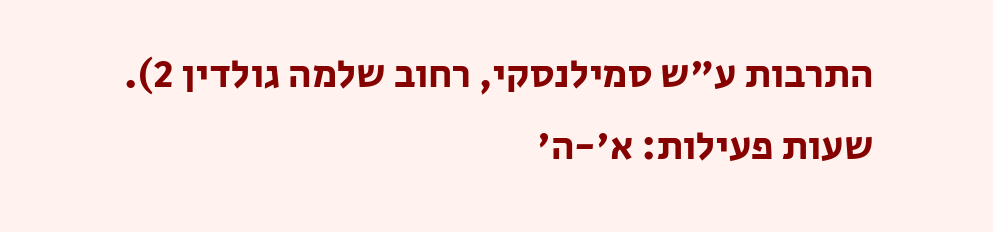התרבות ע"ש סמילנסקי, רחוב שלמה גולדין 2). שעות פעילות: א'-ה'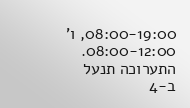08:00-19:00, ו' 08:00-12:00. התערוכה תנעל ב-4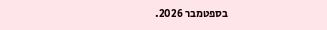בספטמבר 2026.